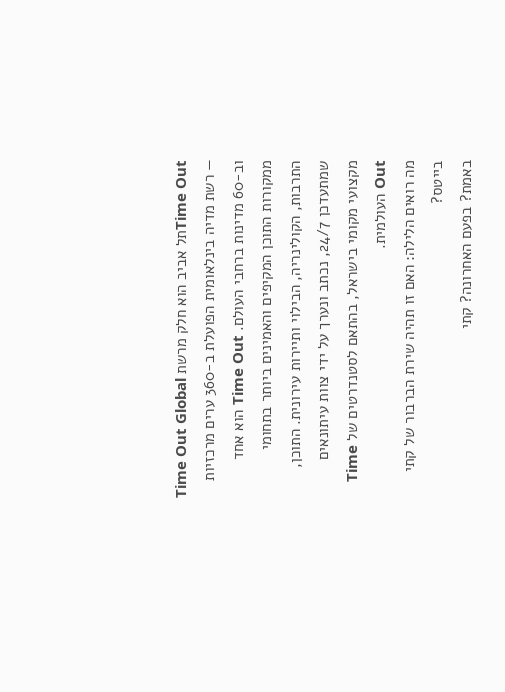Time Outתל אביב הוא חלק מרשת Time Out Global — רשת מדיה בינלאומית הפועלת ב-360 ערים מרכזיות וב-60 מדינות ברחבי העולם. Time Out הוא אחד ממקורות התוכן המקיפים והאמינים ביותר בתחומי התרבות, הקולינריה, הבילוי ותיירות עירונית. התוכן, שמתעדכן 24/7, נכתב ונערך על ידי צוות עיתונאים מקצועי מקומי בישראל, בהתאם לסטנדרטים של Time Out העולמית.
מה רואים הלילה: האם זו תהיה שירת הברבור של קתי בייטס?
באמת? בפעם האחרונה? קתי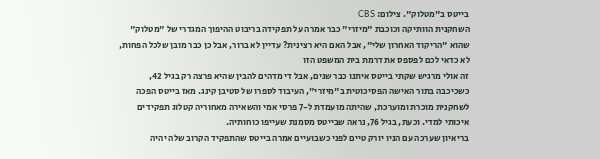בייטס ב"מטלוק". צילום: CBS
השחקנית הוותיקה וכוכבת "מיזרי" כבר אמרה על תפקידה בריבוט ההיפוך המגדרי של "מטלוק" שהוא "הריקוד האחרון שלי", אבל האם היא רצינית? עדיין לא ברור, אבל כן כבר מובן שלכל הפחות, לא כדאי לכם לפספס את דרמת בית המשפט הזו
זה אולי מרגיש שקתי בייטס איתנו כבר שנים, אבל די מדהים להבין שהיא פרצה רק בגיל 42, כשכיכבה בתור האישה הפסיכוטית ב"מיזרי", העיבוד לספרו של סטיבן קינג. מאז בייטס הפכה לשחקנית מוכרת ומוערכת, שהיתה מועמדת ל-7 פרסי אמי והשאירה מאחוריה קטלוג תפקידים איכותי למדי. וכעת, בגיל 76, נראה שבייטס מסמנת שעייפו כוחותיה.
בריאיון שערכה עם הניו יורק טיים לפני כשבועיים אמרה בייטס שהתפקיד הקרוב שלה יהיה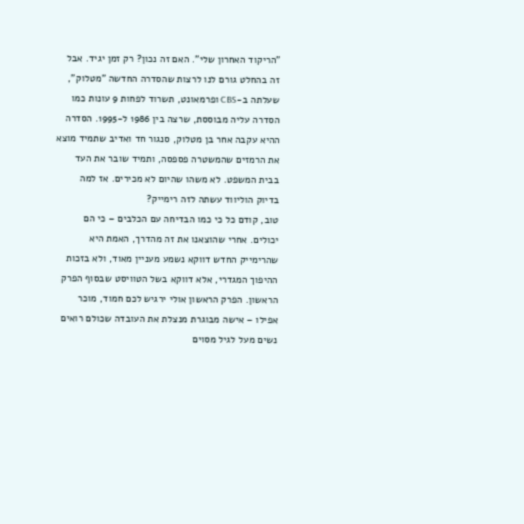"הריקוד האחרון שלי". האם זה נכון? רק זמן יגיד. אבל זה בהחלט גורם לנו לרצות שהסדרה החדשה "מטלוק", שעלתה ב-CBS ופרמאונט, תשרוד לפחות 9 עונות כמו הסדרה עליה מבוססת, שרצה בין 1986 ל-1995. הסדרה ההיא עקבה אחר בן מטלוק, סנגור חד ואדיב שתמיד מוצא את הרמזים שהמשטרה פספסה, ותמיד שובר את העד בבית המשפט. לא משהו שהיום לא מכירים. אז למה בדיוק הוליווד עשתה לזה רימייק?
טוב, קודם כל כי כמו הבדיחה עם הכלבים – כי הם יכולים. אחרי שהוצאנו את זה מהדרך, האמת היא שהרימייק החדש דווקא נשמע מעניין מאוד, ולא בזכות ההיפוך המגדרי, אלא דווקא בשל הטוויסט שבסוף הפרק הראשון. הפרק הראשון אולי ירגיש לכם חמוד, מוכר אפילו – אישה מבוגרת מנצלת את העובדה שכולם רואים נשים מעל לגיל מסוים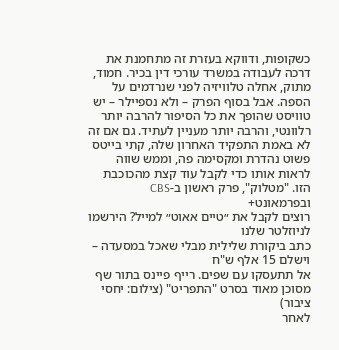כשקופות, ודווקא בעזרת זה מתחמנת את דרכה לעבודה במשרד עורכי דין בכיר. חמוד, מתוק, אחלה טלוויזיה לפני שנרדמים על הספה. אבל בסוף הפרק – ולא נספיילר – יש טוויסט שהופך את כל הסיפור להרבה יותר רלוונטי, והרבה יותר מעניין לעתיד. גם אם זה לא באמת התפקיד האחרון שלה, קתי בייטס פשוט נהדרת ומקסימה פה, וממש שווה לראות אותו כדי לקבל עוד קצת מהכוכבת הזו. "מטלוק", פרק ראשון ב-CBS ובפרמאונט+
רוצים לקבל את ״טיים אאוט״ למייל? הירשמו לניוזלטר שלנו
כתב ביקורת שלילית מבלי שאכל במסעדה – וישלם 15 אלף ש"ח
אל תתעסקו עם שפים. רייף פיינס בתור שף מסוכן מאוד בסרט "התפריט" (צילום: יחסי ציבור)
לאחר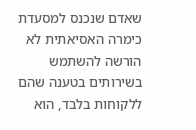שאדם שנכנס למסעדת כימרה האסיאתית לא הורשה להשתמש בשירותים בטענה שהם ללקוחות בלבד, הוא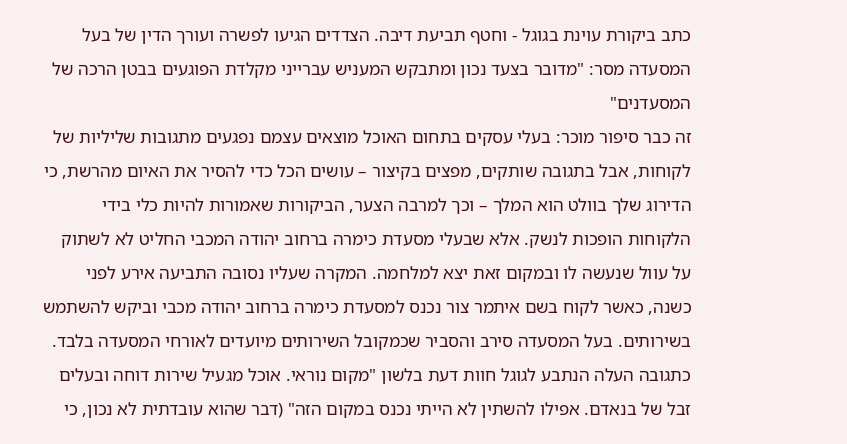כתב ביקורת עוינת בגוגל - וחטף תביעת דיבה. הצדדים הגיעו לפשרה ועורך הדין של בעל המסעדה מסר: "מדובר בצעד נכון ומתבקש המעניש עברייני מקלדת הפוגעים בבטן הרכה של המסעדנים"
זה כבר סיפור מוכר: בעלי עסקים בתחום האוכל מוצאים עצמם נפגעים מתגובות שליליות של לקוחות, אבל בתגובה שותקים, מפצים בקיצור – עושים הכל כדי להסיר את האיום מהרשת, כי הדירוג שלך בוולט הוא המלך – וכך למרבה הצער, הביקורות שאמורות להיות כלי בידי הלקוחות הופכות לנשק. אלא שבעלי מסעדת כימרה ברחוב יהודה המכבי החליט לא לשתוק על עוול שנעשה לו ובמקום זאת יצא למלחמה. המקרה שעליו נסובה התביעה אירע לפני כשנה, כאשר לקוח בשם איתמר צור נכנס למסעדת כימרה ברחוב יהודה מכבי וביקש להשתמש בשירותים. בעל המסעדה סירב והסביר שכמקובל השירותים מיועדים לאורחי המסעדה בלבד. כתגובה העלה הנתבע לגוגל חוות דעת בלשון "מקום נוראי. אוכל מגעיל שירות דוחה ובעלים זבל של בנאדם. אפילו להשתין לא הייתי נכנס במקום הזה" (דבר שהוא עובדתית לא נכון, כי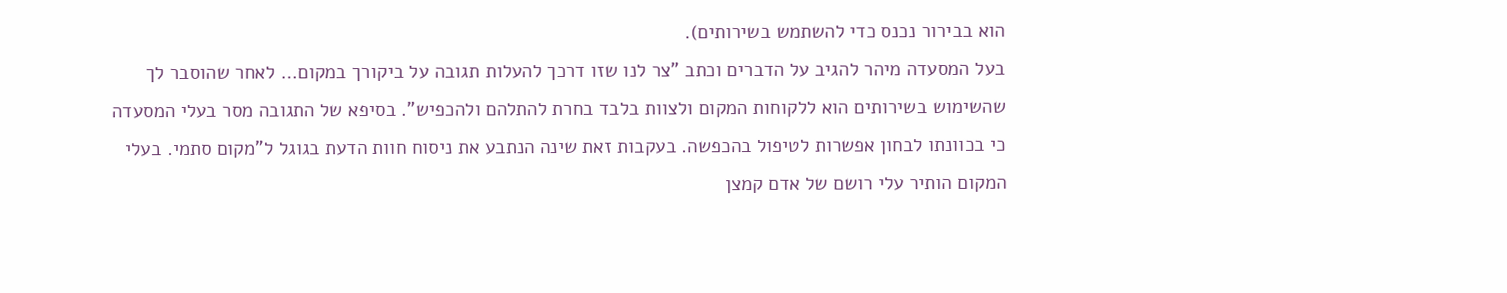הוא בבירור נכנס כדי להשתמש בשירותים).
בעל המסעדה מיהר להגיב על הדברים וכתב "צר לנו שזו דרכך להעלות תגובה על ביקורך במקום… לאחר שהוסבר לך שהשימוש בשירותים הוא ללקוחות המקום ולצוות בלבד בחרת להתלהם ולהכפיש". בסיפא של התגובה מסר בעלי המסעדה כי בכוונתו לבחון אפשרות לטיפול בהכפשה. בעקבות זאת שינה הנתבע את ניסוח חוות הדעת בגוגל ל"מקום סתמי. בעלי המקום הותיר עלי רושם של אדם קמצן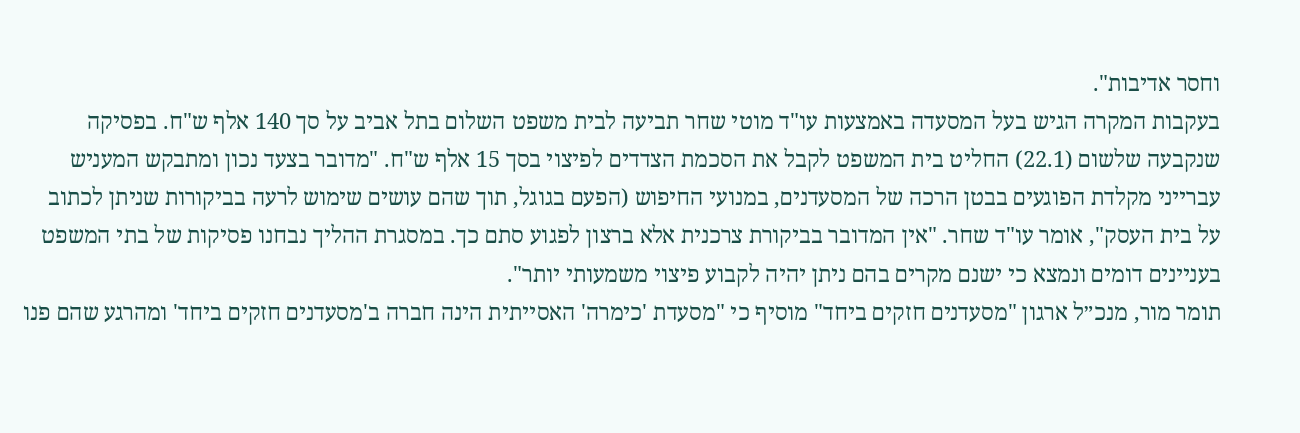וחסר אדיבות".
בעקבות המקרה הגיש בעל המסעדה באמצעות עו"ד מוטי שחר תביעה לבית משפט השלום בתל אביב על סך 140 אלף ש"ח. בפסיקה שנקבעה שלשום (22.1) החליט בית המשפט לקבל את הסכמת הצדדים לפיצוי בסך 15 אלף ש"ח. "מדובר בצעד נכון ומתבקש המעניש עברייני מקלדת הפוגעים בבטן הרכה של המסעדנים, במנועי החיפוש (הפעם בגוגל, תוך שהם עושים שימוש לרעה בביקורות שניתן לכתוב על בית העסק", אומר עו"ד שחר. "אין המדובר בביקורת צרכנית אלא ברצון לפגוע סתם כך. במסגרת ההליך נבחנו פסיקות של בתי המשפט בעניינים דומים ונמצא כי ישנם מקרים בהם ניתן יהיה לקבוע פיצוי משמעותי יותר".
תומר מור, מנכ״ל ארגון "מסעדנים חזקים ביחד" מוסיף כי "מסעדת 'כימרה' האסייתית הינה חברה ב'מסעדנים חזקים ביחד' ומהרגע שהם פנו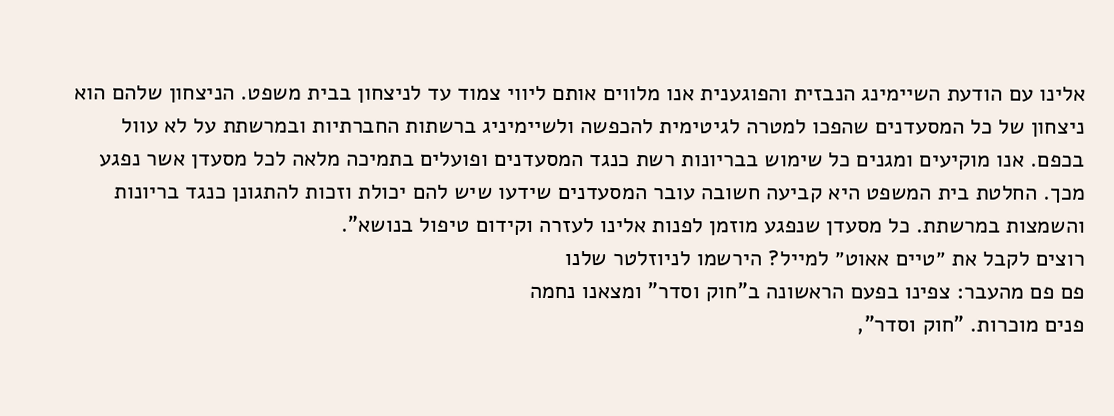אלינו עם הודעת השיימינג הנבזית והפוגענית אנו מלווים אותם ליווי צמוד עד לניצחון בבית משפט. הניצחון שלהם הוא ניצחון של כל המסעדנים שהפכו למטרה לגיטימית להכפשה ולשיימיניג ברשתות החברתיות ובמרשתת על לא עוול בכפם. אנו מוקיעים ומגנים כל שימוש בבריונות רשת כנגד המסעדנים ופועלים בתמיכה מלאה לכל מסעדן אשר נפגע מכך. החלטת בית המשפט היא קביעה חשובה עובר המסעדנים שידעו שיש להם יכולת וזכות להתגונן כנגד בריונות והשמצות במרשתת. כל מסעדן שנפגע מוזמן לפנות אלינו לעזרה וקידום טיפול בנושא".
רוצים לקבל את ״טיים אאוט״ למייל? הירשמו לניוזלטר שלנו
פם פם מהעבר: צפינו בפעם הראשונה ב"חוק וסדר" ומצאנו נחמה
פנים מוכרות. "חוק וסדר",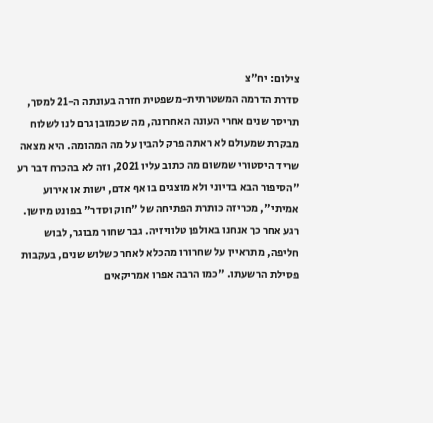צילום: יח"צ
סדרת הדרמה המשטרתית-משפטית חזרה בעונתה ה-21 למסך, תריסר שנים אחרי העונה האחרונה, מה שכמובן גרם לנו לשלוח מבקרת שמעולם לא ראתה פרק להבין על מה המהומה. היא מצאה שריד היסטורי שמשום מה כתוב עליו 2021, וזה לא בהכרח דבר רע
"הסיפור הבא בדיוני ולא מוצגים בו אף אדם, ישות או אירוע אמיתי", מכריזה כותרת הפתיחה של "חוק וסדר" בפונט מיושן. רגע אחר כך אנחנו באולפן טלוויזיה. גבר שחור מבוגר, לבוש חליפה, מתראיין על שחרורו מהכלא לאחר כשלוש שנים, בעקבות פסילת הרשעתו. "כמו הרבה אפרו אמריקאים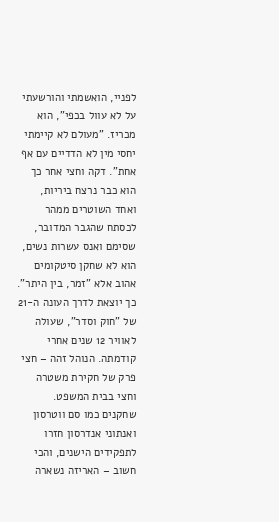לפניי, הואשמתי והורשעתי על לא עוול בכפי", הוא מכריז. "מעולם לא קיימתי יחסי מין לא הדדיים עם אף אחת". דקה וחצי אחר כך הוא כבר נרצח ביריות, ואחד השוטרים ממהר לכסתח שהגבר המדובר, שסימם ואנס עשרות נשים, הוא לא שחקן סיטקומים אהוב אלא "זמר, בין היתר".
כך יוצאת לדרך העונה ה-21 של "חוק וסדר", שעולה לאוויר 12 שנים אחרי קודמתה. הנוהל זהה – חצי פרק של חקירת משטרה וחצי בבית המשפט. שחקנים כמו סם ווטרסון ואנתוני אנדרסון חזרו לתפקידים הישנים, והכי חשוב – האריזה נשארה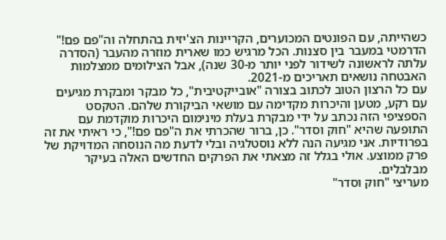כשהייתה, עם הפונטים המכוערים, הקריינות הצ'יזית בהתחלה וה"פם פם!" הדרמטי במעבר בין סצנות. הכל מרגיש כמו שארית מוזרה מהעבר (הסדרה עלתה לראשונה לשידור לפני יותר מ-30 שנה), אבל הצילומים ממצלמות האבטחה נושאים תאריכים מ-2021.
עם כל הרצון הטוב לכתוב בצורה "אובייקטיבית", כל מבקר ומבקרת מגיעים עם רקע, מטען והיכרות מקדימה עם מושאי הביקורת שלהם. הטקסט הספציפי הזה נכתב על ידי מבקרת בעלת מינימום היכרות מוקדמת עם התופעה שהיא "חוק וסדר". כן, ברור שהכרתי את ה"פם פם!", כי ראיתי את זה בפרודיות. אני מגיעה הנה ללא נוסטלגיה ובלי לדעת מה הנוסחה המדויקת של פרק ממוצע. אולי בגלל זה מצאתי את הפרקים החדשים האלה בעיקר מבלבלים.
מעריצי "חוק וסדר"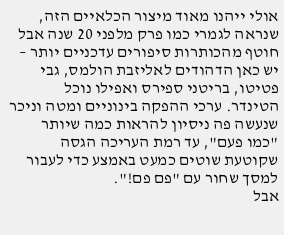אולי ייהנו מאוד מיצור הכלאיים הזה, שנראה לגמרי כמו פרק מלפני 20 שנה אבל חוטף מהכותרות סיפורים עדכניים יותר – יש כאן הדהודים לאליזבת הולמס, גבי פטיטו, בריטני ספירס ואפילו נוכל הטינדר. ערכי ההפקה בינוניים ומטה וניכר שנעשה פה ניסיון להראות כמה שיותר "כמו פעם", עד רמת העריכה הגסה שקוטעת שוטים כמעט באמצע כדי לעבור למסך שחור עם "פם פם!".
אבל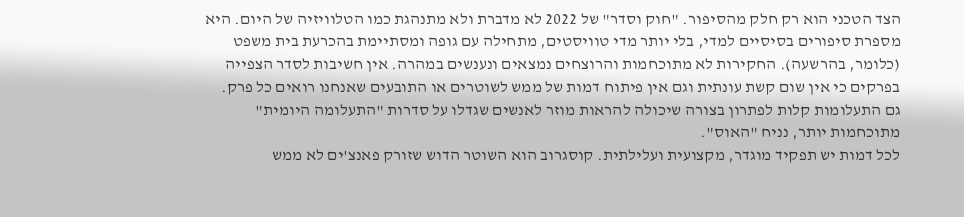הצד הטכני הוא רק חלק מהסיפור. "חוק וסדר" של 2022 לא מדברת ולא מתנהגת כמו הטלוויזיה של היום. היא מספרת סיפורים בסיסיים למדי, בלי יותר מדי טוויסטים, מתחילה עם גופה ומסתיימת בהכרעת בית משפט (כלומר, בהרשעה). החקירות לא מתוכחמות והרוצחים נמצאים ונענשים במהרה. אין חשיבות לסדר הצפייה בפרקים כי אין שום קשת עונתית וגם אין פיתוח דמות של ממש לשוטרים או התובעים שאנחנו רואים כל פרק. גם התעלומות קלות לפתרון בצורה שיכולה להראות מוזר לאנשים שגדלו על סדרות "התעלומה היומית" מתוכחמות יותר, נניח "האוס".
לכל דמות יש תפקיד מוגדר, מקצועית ועלילתית. קוסגרוב הוא השוטר הדוש שזורק פאנצ'ים לא ממש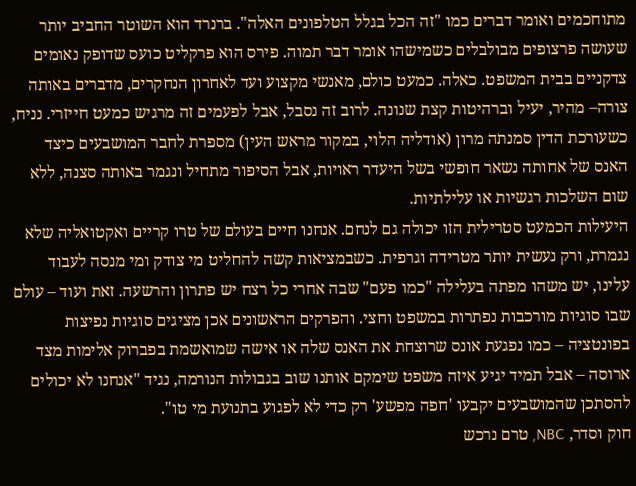מתוחכמים ואומר דברים כמו "זה הכל בגלל הטלפונים האלה". ברנרד הוא השוטר החביב יותר שעושה פרצופים מבולבלים כשמישהו אומר דבר תמוה. פירס הוא פרקליט כועס שדופק נאומים צדקניים בבית המשפט. כאלה. כמעט כולם, מאנשי מקצוע ועד לאחרון הנחקרים, מדברים באותה צורה– מהיר, יעיל וברהיטות קצת שנונה. לרוב זה נסבל, אבל לפעמים זה מרגיש כמעט חייזרי. נניח, כשעורכת הדין סמנתה מרון (אודליה הלוי, במקור מראש העין) מספרת לחבר המושבעים כיצד האנס של אחותה נשאר חופשי בשל היעדר ראויות, אבל הסיפור מתחיל ונגמר באותה סצנה, ללא שום השלכות רגשיות או עלילתיות.
היעילות הכמעט סטרילית הזו יכולה גם לנחם. אנחנו חיים בעולם של טרו קריים ואקטואליה שלא נגמרת, ורק נעשית יותר מטרידה וגרפית. כשבמציאות קשה להחליט מי צודק ומי מנסה לעבוד עלינו, יש משהו מפתה בעלילה "כמו פעם" שבה אחרי כל רצח יש פתרון והרשעה. זאת ועוד – עולם שבו סוגיות מורכבות נפתרות במשפט וחצי. והפרקים הראשונים אכן מציגים סוגיות נפיצות בפונטציה – כמו נפגעת אונס שרוצחת את האנס שלה או אישה שמואשמת בפברוק אלימות מצד ארוסה – אבל תמיד יגיע איזה משפט שימקם אותנו שוב בגבולות הנורמה, נגיד "אנחנו לא יכולים להסתכן שהמושבעים יקבעו 'חפה מפשע' רק כדי לא לפגוע בתנועת מי טו".
חוק וסדר, NBC, טרם נרכש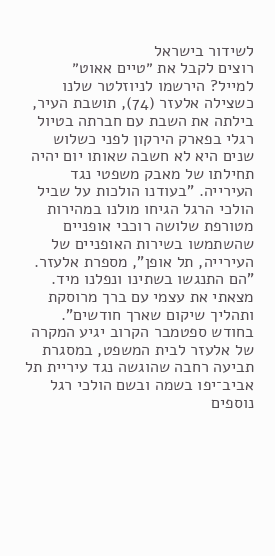לשידור בישראל
רוצים לקבל את ״טיים אאוט״ למייל? הירשמו לניוזלטר שלנו
כשצילה אלעזר (74), תושבת העיר, בילתה את השבת עם חברתה בטיול רגלי בפארק הירקון לפני כשלוש שנים היא לא חשבה שאותו יום יהיה תחילתו של מאבק משפטי נגד העירייה. "בעודנו הולכות על שביל הולכי הרגל הגיחו מולנו במהירות מטורפת שלושה רוכבי אופניים שהשתמשו בשירות האופניים של העירייה, תל אופן", מספרת אלעזר. "הם התנגשו בשתינו ונפלנו מיד. מצאתי את עצמי עם ברך מרוסקת ותהליך שיקום שארך חודשים". בחודש ספטמבר הקרוב יגיע המקרה של אלעזר לבית המשפט, במסגרת תביעה רחבה שהוגשה נגד עיריית תל אביב־יפו בשמה ובשם הולכי רגל נוספים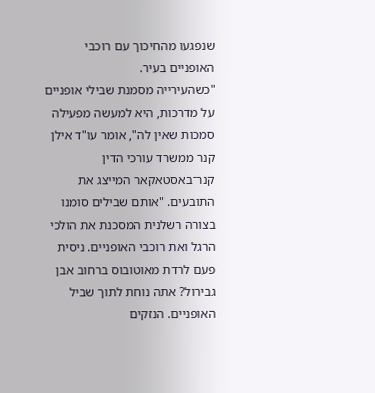שנפגעו מהחיכוך עם רוכבי האופניים בעיר.
"כשהעירייה מסמנת שבילי אופניים על מדרכות, היא למעשה מפעילה סמכות שאין לה", אומר עו"ד אילן קנר ממשרד עורכי הדין קנר־באסטאקאר המייצג את התובעים. "אותם שבילים סומנו בצורה רשלנית המסכנת את הולכי הרגל ואת רוכבי האופניים. ניסית פעם לרדת מאוטובוס ברחוב אבן גבירול? אתה נוחת לתוך שביל האופניים. הנזקים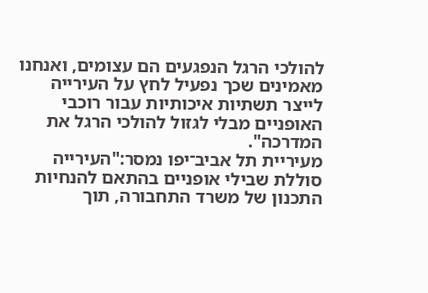להולכי הרגל הנפגעים הם עצומים, ואנחנו מאמינים שכך נפעיל לחץ על העירייה לייצר תשתיות איכותיות עבור רוכבי האופניים מבלי לגזול להולכי הרגל את המדרכה".
מעיריית תל אביב־יפו נמסר:"העירייה סוללת שבילי אופניים בהתאם להנחיות התכנון של משרד התחבורה, תוך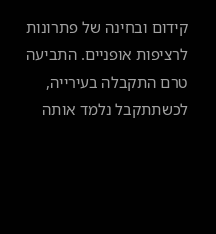קידום ובחינה של פתרונות לרציפות אופניים. התביעה טרם התקבלה בעירייה, לכשתתקבל נלמד אותה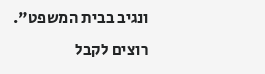ונגיב בבית המשפט".
רוצים לקבל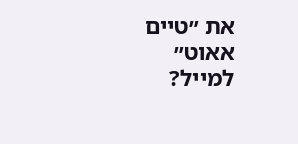את ״טיים אאוט״ למייל?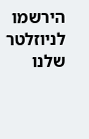הירשמו לניוזלטר שלנו